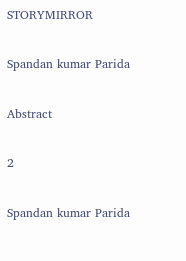STORYMIRROR

Spandan kumar Parida

Abstract

2

Spandan kumar Parida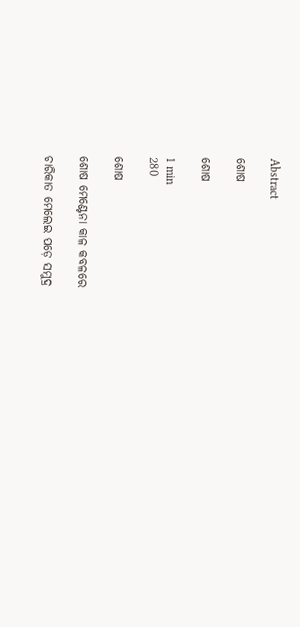Abstract

ଶୋଷ

ଶୋଷ

1 min
280

ଶୋଷ

ଶୋଷ ମେଣ୍ଟେନା କାଳ କବଳରେ

ଚାରିକାତ ମେଲେଇ ପଡ଼େ ସମୁଦ୍ର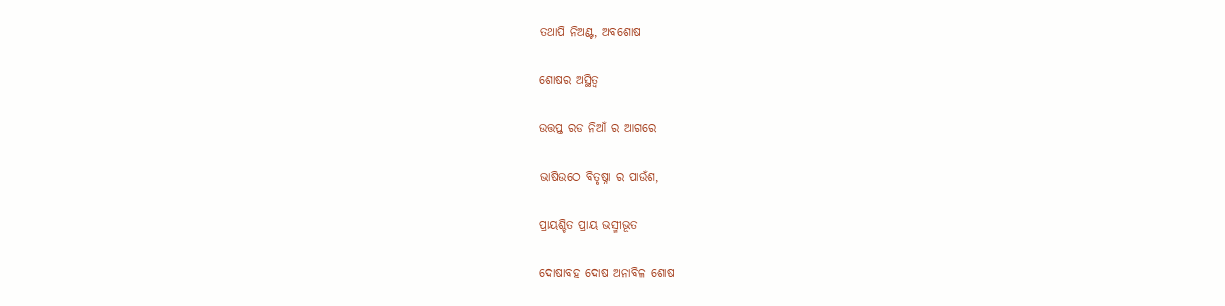ତଥାପି ନିଅଣ୍ଟ, ଅବଶୋଷ

ଶୋଷର ଅସ୍ଥିତ୍ଵ

ଉତ୍ତପ୍ତ ରଡ ନିଆଁ ର ଆଗରେ

ଭାଷିଉଠେ ବିତୃଷ୍ନା ର ପାଉଁଶ,

ପ୍ରାୟଶ୍ଚିତ ପ୍ରାୟ ଭସ୍ମୀଭୂତ

ଦୋଷାବହ ଦୋଷ ଅନାବିଳ ଶୋଷ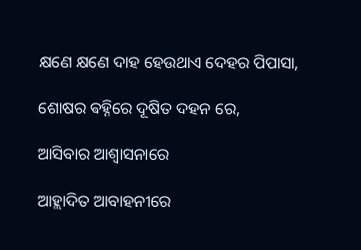କ୍ଷଣେ କ୍ଷଣେ ଦାହ ହେଉଥାଏ ଦେହର ପିପାସା,

ଶୋଷର ଵହ୍ନିରେ ଦୂଷିତ ଦହନ ରେ,

ଆସିବାର ଆଶ୍ୱାସନାରେ

ଆହ୍ଲାଦିତ ଆବାହନୀରେ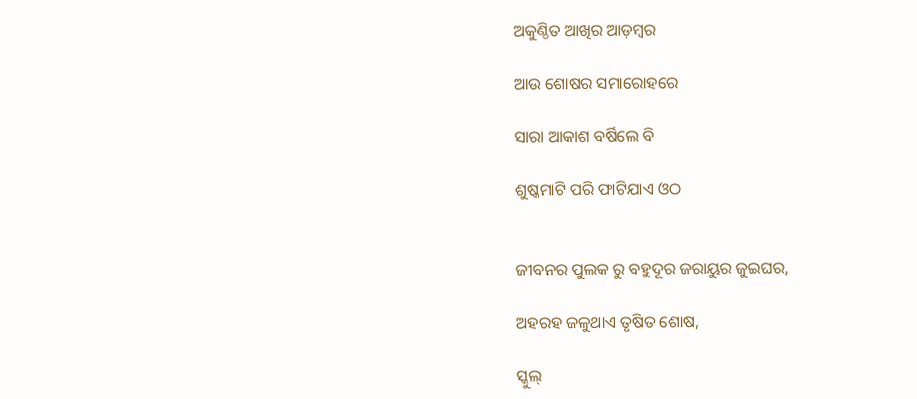ଅକୁଣ୍ଠିତ ଆଖିର ଆଡ଼ମ୍ୱର

ଆଉ ଶୋଷର ସମାରୋହରେ

ସାରା ଆକାଶ ବର୍ଷିଲେ ବି

ଶୁଷ୍କମାଟି ପରି ଫାଟିଯାଏ ଓଠ


ଜୀବନର ପୁଲକ ରୁ ବହୁଦୂର ଜରାୟୁର ଜୁଇଘର,

ଅହରହ ଜଳୁଥାଏ ତୃଷିତ ଶୋଷ,

ସ୍କୁଲ୍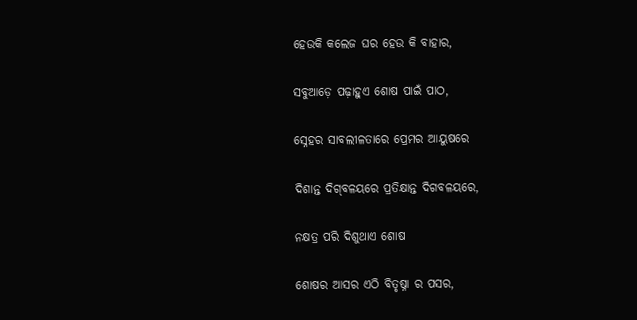ହେଉକି କଲେଜ ଘର ହେଉ କି ବାହାର,

ସବୁଆଡ଼େ ପଢ଼ାହୁଏ ଶୋଷ ପାଇଁ ପାଠ,

ସ୍ନେହର ସାବଲୀଳତାରେ ପ୍ରେମର ଆୟୁଷରେ

ଦିଶାନ୍ତ ଦିଗ୍‌ବଳୟରେ ପ୍ରତିକ୍ଷାନ୍ତ ଦିଗବଳୟରେ,

ନକ୍ଷତ୍ର ପରି ଦିଶୁଥାଏ ଶୋଷ

ଶୋଷର ଆସର ଏଠି ବିତୃଷ୍ନା ର ପସର,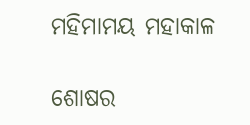ମହିମାମୟ ମହାକାଳ

ଶୋଷର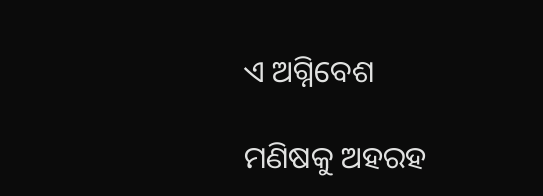ଏ ଅଗ୍ନିବେଶ

ମଣିଷକୁ ଅହରହ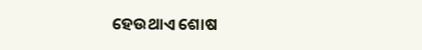ହେଉଥାଏ ଶୋଷ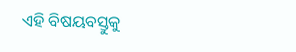ଏହି ବିଷୟବସ୍ତୁକୁ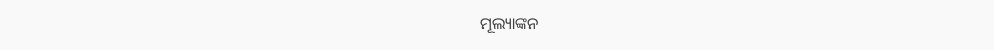ମୂଲ୍ୟାଙ୍କନ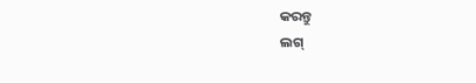କରନ୍ତୁ
ଲଗ୍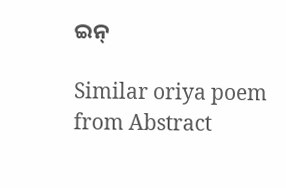ଇନ୍

Similar oriya poem from Abstract